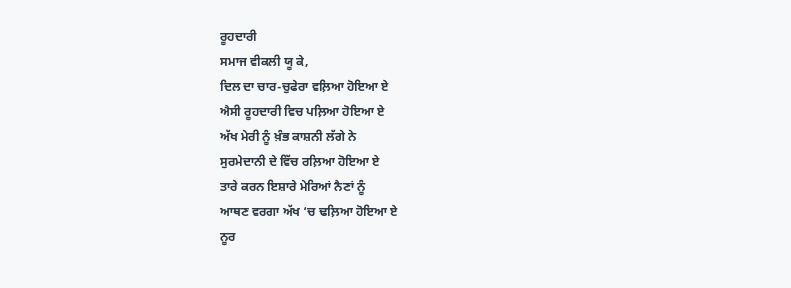ਰੂਹਦਾਰੀ
ਸਮਾਜ ਵੀਕਲੀ ਯੂ ਕੇ,
ਦਿਲ ਦਾ ਚਾਰ-ਚੁਫੇਰਾ ਵਲ਼ਿਆ ਹੋਇਆ ਏ
ਐਸੀ ਰੂਹਦਾਰੀ ਵਿਚ ਪਲ਼ਿਆ ਹੋਇਆ ਏ
ਅੱਖ ਮੇਰੀ ਨੂੰ ਖ਼ੰਭ ਕਾਸ਼ਨੀ ਲੱਗੇ ਨੇ
ਸੁਰਮੇਦਾਨੀ ਦੇ ਵਿੱਚ ਰਲ਼ਿਆ ਹੋਇਆ ਏ
ਤਾਰੇ ਕਰਨ ਇਸ਼ਾਰੇ ਮੇਰਿਆਂ ਨੈਣਾਂ ਨੂੰ
ਆਥਣ ਵਰਗਾ ਅੱਖ ‘ਚ ਢਲ਼ਿਆ ਹੋਇਆ ਏ
ਨੂਰ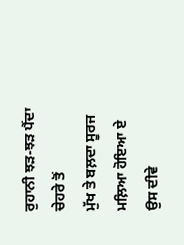ਰੁਹਾਨੀ ਝੜ-ਝੜ ਪੈਂਦਾ ਚੇਹਰੇ ਤੋਂ
ਮੁੱਖ ਤੇ ਬਲ਼ਦਾ ਸੂਰਜ ਮਲ਼ਿਆ ਹੋਇਆ ਏ
ਉਸ ਦੀਵੇ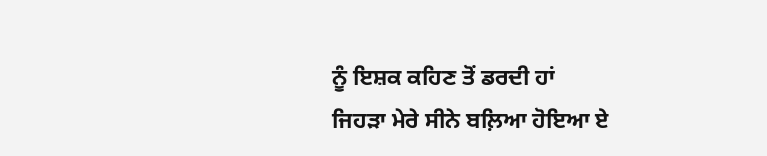ਨੂੰ ਇਸ਼ਕ ਕਹਿਣ ਤੋਂ ਡਰਦੀ ਹਾਂ
ਜਿਹੜਾ ਮੇਰੇ ਸੀਨੇ ਬਲ਼ਿਆ ਹੋਇਆ ਏ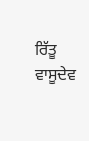ਰਿੱਤੂ ਵਾਸੂਦੇਵ